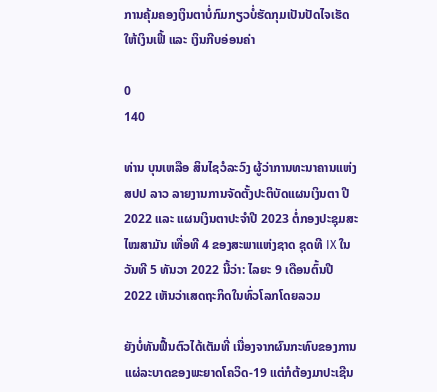ການຄຸ້ມຄອງເງິນຕາບໍ່ກົມກຽວບໍ່ຮັດກຸມເປັນປັດໄຈເຮັດໃຫ້ເງິນເຟີ້ ແລະ ເງິນກີບອ່ອນຄ່າ

0
140

ທ່ານ ບຸນເຫລືອ ສິນໄຊວໍລະວົງ ຜູ້ວ່າການທະນາຄານແຫ່ງ ສປປ ລາວ ລາຍງານການຈັດຕັ້ງປະຕິບັດແຜນເງິນຕາ ປີ 2022 ແລະ ແຜນເງິນຕາປະຈຳປີ 2023 ຕໍ່ກອງປະຊຸມສະໄໝສາມັນ ເທື່ອທີ 4 ຂອງສະພາແຫ່ງຊາດ ຊຸດທີ IX ໃນວັນທີ 5 ທັນວາ 2022 ນີ້ວ່າ: ໄລຍະ 9 ເດືອນຕົ້ນປີ 2022 ເຫັນວ່າເສດຖະກິດໃນທົ່ວໂລກໂດຍລວມ

ຍັງບໍ່ທັນຟື້ນຕົວໄດ້ເຕັມທີ່ ເນື່ອງຈາກຜົນກະທົບຂອງການແຜ່ລະບາດຂອງພະຍາດໂຄວິດ-19 ແຕ່ກໍຕ້ອງມາປະເຊີນ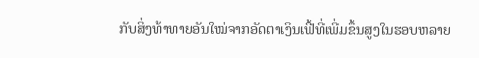ກັບສິ່ງທ້າທາຍອັນໃໝ່ຈາກອັດຕາເງິນເຟີ້ທີ່ເພີ່ມຂຶ້ນສູງໃນຮອບຫລາຍ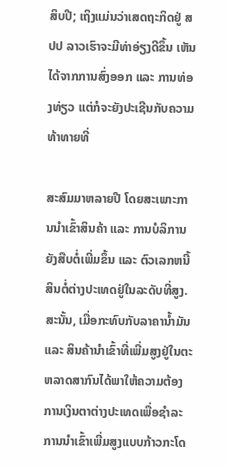ສິບປີ; ເຖິງແມ່ນວ່າເສດຖະກິດຢູ່ ສປປ ລາວເຮົາຈະມີທ່າອ່ຽງດີຂຶ້ນ ເຫັນໄດ້ຈາກການສົ່ງອອກ ແລະ ການທ່ອງທ່ຽວ ແຕ່ກໍຈະຍັງປະເຊີນກັບຄວາມທ້າທາຍທີ່

ສະສົມມາຫລາຍປີ ໂດຍສະເພາະການນໍາເຂົ້າສິນຄ້າ ແລະ ການບໍລິການຍັງສືບຕໍ່ເພີ່ມຂຶ້ນ ແລະ ຕົວເລກຫນີ້ສິນຕໍ່ຕ່າງປະເທດຢູ່ໃນລະດັບທີ່ສູງ. ສະນັ້ນ, ເມື່ອກະທົບກັບລາຄານໍ້າມັນ ແລະ ສິນຄ້ານໍາເຂົ້າທີ່ເພີ່ມສູງຢູ່ໃນຕະຫລາດສາກົນໄດ້ພາໃຫ້ຄວາມຕ້ອງການເງິນຕາຕ່າງປະເທດເພື່ອຊໍາລະການນໍາເຂົ້າເພີ່ມສູງແບບກ້າວກະໂດ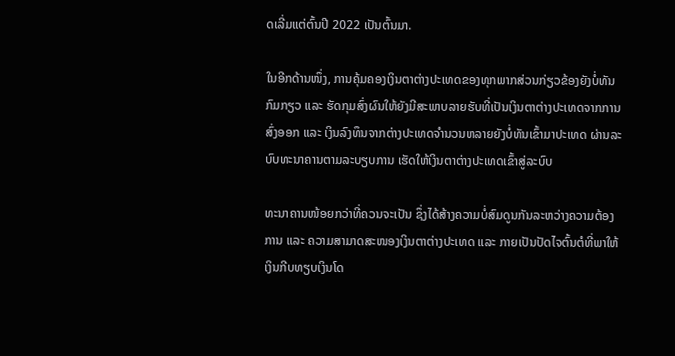ດເລີ່ມແຕ່ຕົ້ນປີ 2022 ເປັນຕົ້ນມາ.

ໃນອີກດ້ານໜຶ່ງ, ການຄຸ້ມຄອງເງິນຕາຕ່າງປະເທດຂອງທຸກພາກສ່ວນກ່ຽວຂ້ອງຍັງບໍ່ທັນກົມກຽວ ແລະ ຮັດກຸມສົ່ງຜົນໃຫ້ຍັງມີສະພາບລາຍຮັບທີ່ເປັນເງິນຕາຕ່າງປະເທດຈາກການສົ່ງອອກ ແລະ ເງິນລົງທຶນຈາກຕ່າງປະເທດຈໍານວນຫລາຍຍັງບໍ່ທັນເຂົ້າມາປະເທດ ຜ່ານລະບົບທະນາຄານຕາມລະບຽບການ ເຮັດໃຫ້ເງິນຕາຕ່າງປະເທດເຂົ້າສູ່ລະບົບ

ທະນາຄານໜ້ອຍກວ່າທີ່ຄວນຈະເປັນ ຊຶ່ງໄດ້ສ້າງຄວາມບໍ່ສົມດູນກັນລະຫວ່າງຄວາມຕ້ອງການ ແລະ ຄວາມສາມາດສະໜອງເງິນຕາຕ່າງປະເທດ ແລະ ກາຍເປັນປັດໄຈຕົ້ນຕໍທີ່ພາໃຫ້ເງິນກີບທຽບເງິນໂດ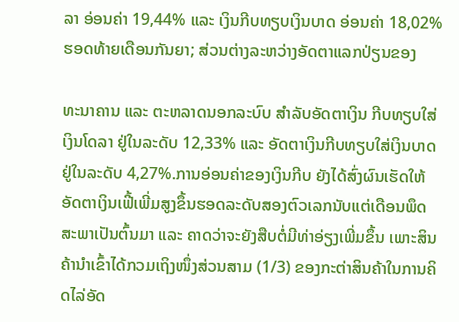ລາ ອ່ອນຄ່າ 19,44% ແລະ ເງິນກີບທຽບເງິນບາດ ອ່ອນຄ່າ 18,02% ຮອດທ້າຍເດືອນກັນຍາ; ສ່ວນຕ່າງລະຫວ່າງອັດຕາແລກປ່ຽນຂອງ

ທະນາຄານ ແລະ ຕະຫລາດນອກລະບົບ ສໍາລັບອັດຕາເງິນ ກີບທຽບໃສ່ເງິນໂດລາ ຢູ່ໃນລະດັບ 12,33% ແລະ ອັດຕາເງິນກີບທຽບໃສ່ເງິນບາດ ຢູ່ໃນລະດັບ 4,27%.ການອ່ອນຄ່າຂອງເງິນກີບ ຍັງໄດ້ສົ່ງຜົນເຮັດໃຫ້ອັດຕາເງິນເຟີ້ເພີ່ມສູງຂຶ້ນຮອດລະດັບສອງຕົວເລກນັບແຕ່ເດືອນພຶດສະພາເປັນຕົ້ນມາ ແລະ ຄາດວ່າຈະຍັງສືບຕໍ່ມີທ່າອ່ຽງເພີ່ມຂຶ້ນ ເພາະສິນຄ້ານໍາເຂົ້າໄດ້ກວມເຖິງໜຶ່ງສ່ວນສາມ (1/3) ຂອງກະຕ່າສິນຄ້າໃນການຄິດໄລ່ອັດ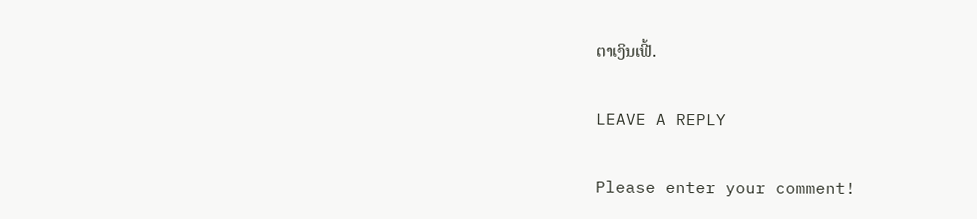ຕາເງິນເຟີ້.

LEAVE A REPLY

Please enter your comment!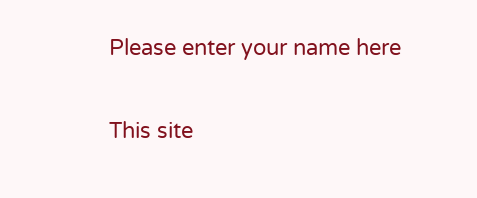Please enter your name here

This site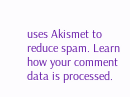uses Akismet to reduce spam. Learn how your comment data is processed.